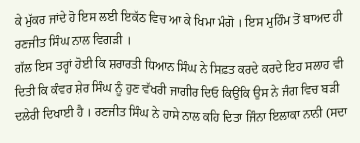ਕੇ ਮੁੱਕਰ ਜਾਂਦੇ ਹੋ ਇਸ ਲਈ ਇਕੱਠ ਵਿਚ ਆ ਕੇ ਖਿਮਾ ਮੰਗੋ । ਇਸ ਮੁਹਿੰਮ ਤੋਂ ਬਾਅਦ ਹੀ ਰਣਜੀਤ ਸਿੰਘ ਨਾਲ ਵਿਗੜੀ ।
ਗੱਲ ਇਸ ਤਰ੍ਹਾਂ ਹੋਈ ਕਿ ਸ਼ਰਾਰਤੀ ਧਿਆਨ ਸਿੰਘ ਨੇ ਸਿਫ਼ਤ ਕਰਦੇ ਕਰਦੇ ਇਹ ਸਲਾਹ ਵੀ ਦਿਤੀ ਕਿ ਕੰਵਰ ਸ਼ੇਰ ਸਿੰਘ ਨੂੰ ਹੁਣ ਵੱਖਰੀ ਜਾਗੀਰ ਦਿਓ ਕਿਉਂਕਿ ਉਸ ਨੇ ਜੰਗ ਵਿਚ ਬੜੀ ਦਲੇਰੀ ਦਿਖਾਈ ਹੈ । ਰਣਜੀਤ ਸਿੰਘ ਨੇ ਹਾਸੇ ਨਾਲ ਕਹਿ ਦਿਤਾ ਜਿੰਨਾ ਇਲਾਕਾ ਨਾਨੀ (ਸਦਾ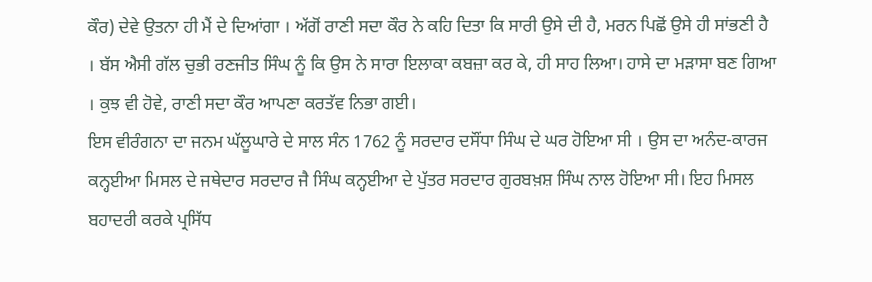ਕੌਰ) ਦੇਵੇ ਉਤਨਾ ਹੀ ਮੈਂ ਦੇ ਦਿਆਂਗਾ । ਅੱਗੋਂ ਰਾਣੀ ਸਦਾ ਕੌਰ ਨੇ ਕਹਿ ਦਿਤਾ ਕਿ ਸਾਰੀ ਉਸੇ ਦੀ ਹੈ, ਮਰਨ ਪਿਛੋਂ ਉਸੇ ਹੀ ਸਾਂਭਣੀ ਹੈ । ਬੱਸ ਐਸੀ ਗੱਲ ਚੁਭੀ ਰਣਜੀਤ ਸਿੰਘ ਨੂੰ ਕਿ ਉਸ ਨੇ ਸਾਰਾ ਇਲਾਕਾ ਕਬਜ਼ਾ ਕਰ ਕੇ, ਹੀ ਸਾਹ ਲਿਆ। ਹਾਸੇ ਦਾ ਮੜਾਸਾ ਬਣ ਗਿਆ । ਕੁਝ ਵੀ ਹੋਵੇ, ਰਾਣੀ ਸਦਾ ਕੌਰ ਆਪਣਾ ਕਰਤੱਵ ਨਿਭਾ ਗਈ।
ਇਸ ਵੀਰੰਗਨਾ ਦਾ ਜਨਮ ਘੱਲੂਘਾਰੇ ਦੇ ਸਾਲ ਸੰਨ 1762 ਨੂੰ ਸਰਦਾਰ ਦਸੌਂਧਾ ਸਿੰਘ ਦੇ ਘਰ ਹੋਇਆ ਸੀ । ਉਸ ਦਾ ਅਨੰਦ-ਕਾਰਜ ਕਨ੍ਹਈਆ ਮਿਸਲ ਦੇ ਜਥੇਦਾਰ ਸਰਦਾਰ ਜੈ ਸਿੰਘ ਕਨ੍ਹਈਆ ਦੇ ਪੁੱਤਰ ਸਰਦਾਰ ਗੁਰਬਖ਼ਸ਼ ਸਿੰਘ ਨਾਲ ਹੋਇਆ ਸੀ। ਇਹ ਮਿਸਲ ਬਹਾਦਰੀ ਕਰਕੇ ਪ੍ਰਸਿੱਧ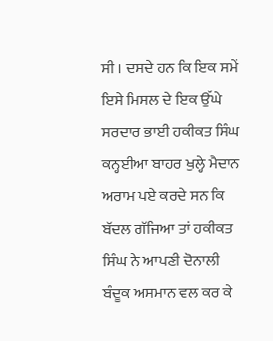ਸੀ । ਦਸਦੇ ਹਨ ਕਿ ਇਕ ਸਮੇਂ ਇਸੇ ਮਿਸਲ ਦੇ ਇਕ ਉੱਘੇ ਸਰਦਾਰ ਭਾਈ ਹਕੀਕਤ ਸਿੰਘ ਕਨ੍ਹਈਆ ਬਾਹਰ ਖੁਲ੍ਹੇ ਮੈਦਾਨ ਅਰਾਮ ਪਏ ਕਰਦੇ ਸਨ ਕਿ ਬੱਦਲ ਗੱਜਿਆ ਤਾਂ ਹਕੀਕਤ ਸਿੰਘ ਨੇ ਆਪਣੀ ਦੋਨਾਲੀ ਬੰਦੂਕ ਅਸਮਾਨ ਵਲ ਕਰ ਕੇ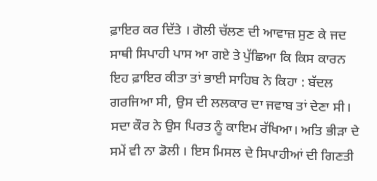ਫ਼ਾਇਰ ਕਰ ਦਿੱਤੇ । ਗੋਲੀ ਚੱਲਣ ਦੀ ਆਵਾਜ਼ ਸੁਣ ਕੇ ਜਦ ਸਾਥੀ ਸਿਪਾਹੀ ਪਾਸ ਆ ਗਏ ਤੇ ਪੁੱਛਿਆ ਕਿ ਕਿਸ ਕਾਰਨ ਇਹ ਫ਼ਾਇਰ ਕੀਤਾ ਤਾਂ ਭਾਈ ਸਾਹਿਬ ਨੇ ਕਿਹਾ : ਬੱਦਲ ਗਰਜਿਆ ਸੀ, ਉਸ ਦੀ ਲਲਕਾਰ ਦਾ ਜਵਾਬ ਤਾਂ ਦੇਣਾ ਸੀ।
ਸਦਾ ਕੌਰ ਨੇ ਉਸ ਪਿਰਤ ਨੂੰ ਕਾਇਮ ਰੱਖਿਆ। ਅਤਿ ਭੀੜਾ ਦੇ ਸਮੇਂ ਵੀ ਨਾ ਡੋਲੀ । ਇਸ ਮਿਸਲ ਦੇ ਸਿਪਾਹੀਆਂ ਦੀ ਗਿਣਤੀ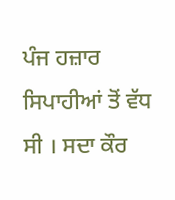ਪੰਜ ਹਜ਼ਾਰ ਸਿਪਾਹੀਆਂ ਤੋਂ ਵੱਧ ਸੀ । ਸਦਾ ਕੌਰ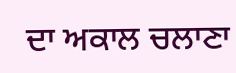ਦਾ ਅਕਾਲ ਚਲਾਣਾ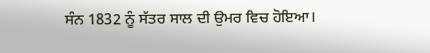ਸੰਨ 1832 ਨੂੰ ਸੱਤਰ ਸਾਲ ਦੀ ਉਮਰ ਵਿਚ ਹੋਇਆ।